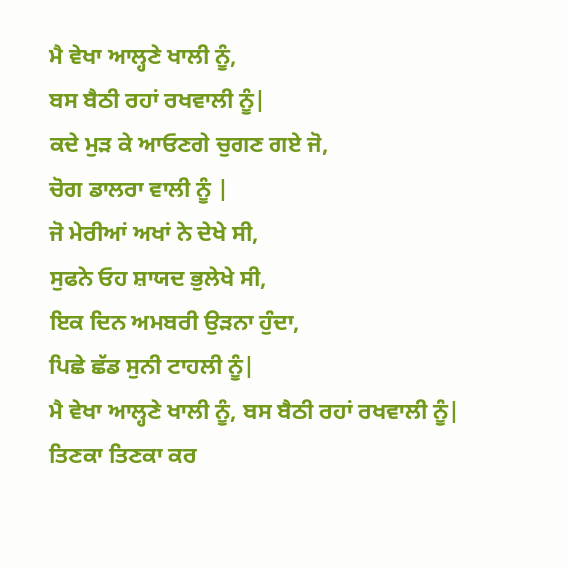ਮੈ ਵੇਖਾ ਆਲ੍ਹਣੇ ਖਾਲੀ ਨੂੰ,
ਬਸ ਬੈਠੀ ਰਹਾਂ ਰਖਵਾਲੀ ਨੂੰ|
ਕਦੇ ਮੁੜ ਕੇ ਆਓਣਗੇ ਚੁਗਣ ਗਏ ਜੋ,
ਚੋਗ ਡਾਲਰਾ ਵਾਲੀ ਨੂੰ |
ਜੋ ਮੇਰੀਆਂ ਅਖਾਂ ਨੇ ਦੇਖੇ ਸੀ,
ਸੁਫਨੇ ਓਹ ਸ਼ਾਯਦ ਭੁਲੇਖੇ ਸੀ,
ਇਕ ਦਿਨ ਅਮਬਰੀ ਉੜਨਾ ਹੁੰਦਾ,
ਪਿਛੇ ਛੱਡ ਸੁਨੀ ਟਾਹਲੀ ਨੂੰ|
ਮੈ ਵੇਖਾ ਆਲ੍ਹਣੇ ਖਾਲੀ ਨੂੰ, ਬਸ ਬੈਠੀ ਰਹਾਂ ਰਖਵਾਲੀ ਨੂੰ|
ਤਿਣਕਾ ਤਿਣਕਾ ਕਰ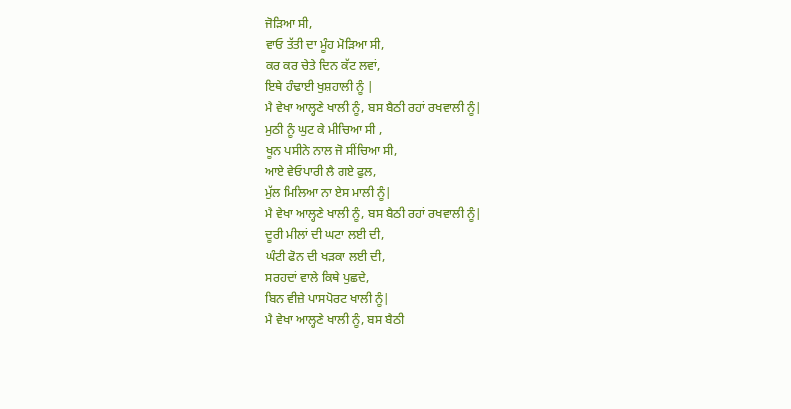ਜੋੜਿਆ ਸੀ,
ਵਾਓ ਤੱਤੀ ਦਾ ਮੂੰਹ ਮੋੜਿਆ ਸੀ,
ਕਰ ਕਰ ਚੇਤੇ ਦਿਨ ਕੱਟ ਲਵਾਂ,
ਇਥੇ ਹੰਢਾਈ ਖੁਸ਼ਹਾਲੀ ਨੂੰ |
ਮੈ ਵੇਖਾ ਆਲ੍ਹਣੇ ਖਾਲੀ ਨੂੰ, ਬਸ ਬੈਠੀ ਰਹਾਂ ਰਖਵਾਲੀ ਨੂੰ|
ਮੁਠੀ ਨੂੰ ਘੁਟ ਕੇ ਮੀਚਿਆ ਸੀ ,
ਖੂਨ ਪਸੀਨੇ ਨਾਲ ਜੋ ਸੀਂਚਿਆ ਸੀ,
ਆਏ ਵੇਓਪਾਰੀ ਲੈ ਗਏ ਫੁਲ,
ਮੁੱਲ ਮਿਲਿਆ ਨਾ ਏਸ ਮਾਲੀ ਨੂੰ|
ਮੈ ਵੇਖਾ ਆਲ੍ਹਣੇ ਖਾਲੀ ਨੂੰ, ਬਸ ਬੈਠੀ ਰਹਾਂ ਰਖਵਾਲੀ ਨੂੰ|
ਦੂਰੀ ਮੀਲਾਂ ਦੀ ਘਟਾ ਲਈ ਦੀ,
ਘੰਟੀ ਫੋਨ ਦੀ ਖੜਕਾ ਲਈ ਦੀ,
ਸਰਹਦਾਂ ਵਾਲੇ ਕਿਥੇ ਪੁਛਦੇ,
ਬਿਨ ਵੀਜ਼ੇ ਪਾਸਪੋਰਟ ਖਾਲੀ ਨੂੰ|
ਮੈ ਵੇਖਾ ਆਲ੍ਹਣੇ ਖਾਲੀ ਨੂੰ, ਬਸ ਬੈਠੀ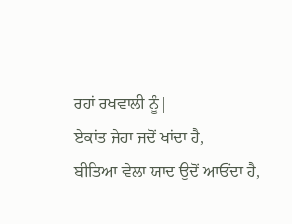ਰਹਾਂ ਰਖਵਾਲੀ ਨੂੰ|
ਏਕਾਂਤ ਜੇਹਾ ਜਦੋਂ ਖਾਂਦਾ ਹੈ,
ਬੀਤਿਆ ਵੇਲਾ ਯਾਦ ਉਦੋਂ ਆਓਂਦਾ ਹੈ,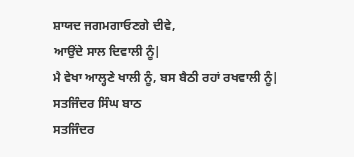ਸ਼ਾਯਦ ਜਗਮਗਾਓਣਗੇ ਦੀਵੇ,
ਆਉਂਦੇ ਸਾਲ ਦਿਵਾਲੀ ਨੂੰ|
ਮੈ ਵੇਖਾ ਆਲ੍ਹਣੇ ਖਾਲੀ ਨੂੰ, ਬਸ ਬੈਠੀ ਰਹਾਂ ਰਖਵਾਲੀ ਨੂੰ|
ਸਤਜਿੰਦਰ ਸਿੰਘ ਬਾਠ
ਸਤਜਿੰਦਰ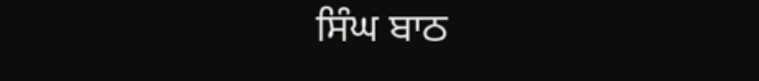ਸਿੰਘ ਬਾਠ